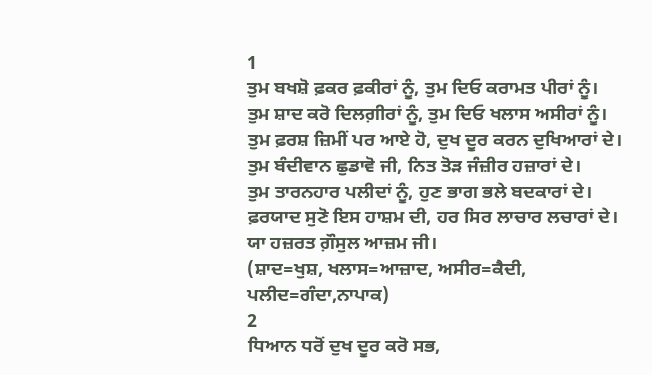1
ਤੁਮ ਬਖਸ਼ੋ ਫ਼ਕਰ ਫ਼ਕੀਰਾਂ ਨੂੰ, ਤੁਮ ਦਿਓ ਕਰਾਮਤ ਪੀਰਾਂ ਨੂੰ।
ਤੁਮ ਸ਼ਾਦ ਕਰੋ ਦਿਲਗ਼ੀਰਾਂ ਨੂੰ, ਤੁਮ ਦਿਓ ਖਲਾਸ ਅਸੀਰਾਂ ਨੂੰ।
ਤੁਮ ਫ਼ਰਸ਼ ਜ਼ਿਮੀਂ ਪਰ ਆਏ ਹੋ, ਦੁਖ ਦੂਰ ਕਰਨ ਦੁਖਿਆਰਾਂ ਦੇ।
ਤੁਮ ਬੰਦੀਵਾਨ ਛੁਡਾਵੋ ਜੀ, ਨਿਤ ਤੋੜ ਜੰਜ਼ੀਰ ਹਜ਼ਾਰਾਂ ਦੇ।
ਤੁਮ ਤਾਰਨਹਾਰ ਪਲੀਦਾਂ ਨੂੰ, ਹੁਣ ਭਾਗ ਭਲੇ ਬਦਕਾਰਾਂ ਦੇ।
ਫ਼ਰਯਾਦ ਸੁਣੋ ਇਸ ਹਾਸ਼ਮ ਦੀ, ਹਰ ਸਿਰ ਲਾਚਾਰ ਲਚਾਰਾਂ ਦੇ।
ਯਾ ਹਜ਼ਰਤ ਗ਼ੌਸੁਲ ਆਜ਼ਮ ਜੀ।
(ਸ਼ਾਦ=ਖੁਸ਼, ਖਲਾਸ=ਆਜ਼ਾਦ, ਅਸੀਰ=ਕੈਦੀ, ਪਲੀਦ=ਗੰਦਾ,ਨਾਪਾਕ)
2
ਧਿਆਨ ਧਰੋਂ ਦੁਖ ਦੂਰ ਕਰੋ ਸਭ,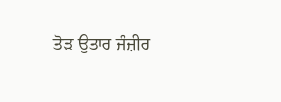ਤੋੜ ਉਤਾਰ ਜੰਜ਼ੀਰ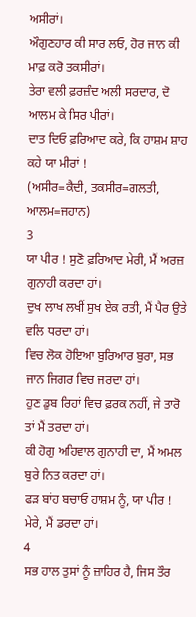ਅਸੀਰਾਂ।
ਔਗੁਣਹਾਰ ਕੀ ਸਾਰ ਲਓ, ਹੋਰ ਜਾਨ ਕੀ ਮਾਫ਼ ਕਰੋ ਤਕਸੀਰਾਂ।
ਤੇਰਾ ਵਲੀ ਫ਼ਰਜ਼ੰਦ ਅਲੀ ਸਰਦਾਰ, ਦੋ ਆਲਮ ਕੇ ਸਿਰ ਪੀਰਾਂ।
ਦਾਤ ਦਿਓ ਫ਼ਰਿਆਦ ਕਰੇ, ਕਿ ਹਾਸ਼ਮ ਸ਼ਾਹ ਕਹੇ ਯਾ ਮੀਰਾਂ !
(ਅਸੀਰ=ਕੈਦੀ, ਤਕਸੀਰ=ਗਲਤੀ, ਆਲਮ=ਜਹਾਨ)
3
ਯਾ ਪੀਰ ! ਸੁਣੋ ਫ਼ਰਿਆਦ ਮੇਰੀ, ਮੈਂ ਅਰਜ਼ ਗੁਨਾਹੀ ਕਰਦਾ ਹਾਂ।
ਦੁਖ ਲਾਖ ਲਖੀਂ ਸੁਖ ਏਕ ਰਤੀ, ਮੈਂ ਪੈਰ ਉਤੇ ਵਲਿ ਧਰਦਾ ਹਾਂ।
ਵਿਚ ਲੋਕ ਹੋਇਆ ਬੁਰਿਆਰ ਬੁਰਾ, ਸਭ ਜਾਨ ਜਿਗਰ ਵਿਚ ਜਰਦਾ ਹਾਂ।
ਹੁਣ ਡੁਬ ਰਿਹਾਂ ਵਿਚ ਫ਼ਰਕ ਨਹੀਂ, ਜੇ ਤਾਰੋ ਤਾਂ ਮੈਂ ਤਰਦਾ ਹਾਂ।
ਕੀ ਹੋਗੁ ਅਹਿਵਾਲ ਗੁਨਾਹੀ ਦਾ, ਮੈਂ ਅਮਲ ਬੁਰੇ ਨਿਤ ਕਰਦਾ ਹਾਂ।
ਫੜ ਬਾਂਹ ਬਚਾਓ ਹਾਸ਼ਮ ਨੂੰ, ਯਾ ਪੀਰ ! ਮੇਰੇ, ਮੈਂ ਡਰਦਾ ਹਾਂ।
4
ਸਭ ਹਾਲ ਤੁਸਾਂ ਨੂੰ ਜ਼ਾਹਿਰ ਹੈ, ਜਿਸ ਤੌਰ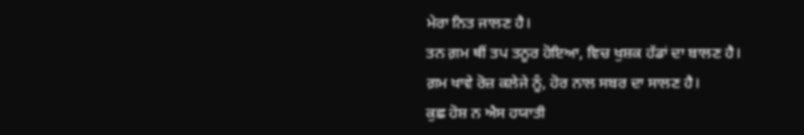ਮੇਰਾ ਨਿਤ ਜਾਲਣ ਹੈ।
ਤਨ ਗ਼ਮ ਥੀਂ ਤਪ ਤਨੂਰ ਹੋਇਆ, ਵਿਚ ਖੁਸ਼ਕ ਹੱਡਾਂ ਦਾ ਬਾਲਣ ਹੈ।
ਗ਼ਮ ਖਾਵੇ ਰੋਜ਼ ਕਲੇਜੇ ਨੂੰ, ਹੋਰ ਨਾਲ ਸਬਰ ਦਾ ਸਾਲਣ ਹੈ।
ਕੁਛ ਹੋਸ਼ ਨ ਐਸ ਹਯਾਤੀ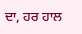ਦਾ, ਹਰ ਹਾਲ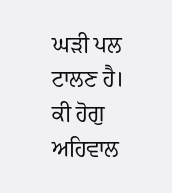ਘੜੀ ਪਲ ਟਾਲਣ ਹੈ।
ਕੀ ਹੋਗੁ ਅਹਿਵਾਲ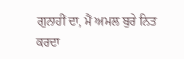ਗੁਨਾਹੀਂ ਦਾ, ਮੈਂ ਅਮਲ ਬੁਰੇ ਨਿਤ ਕਰਦਾ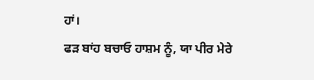ਹਾਂ।
ਫੜ ਬਾਂਹ ਬਚਾਓ ਹਾਸ਼ਮ ਨੂੰ, ਯਾ ਪੀਰ ਮੇਰੇ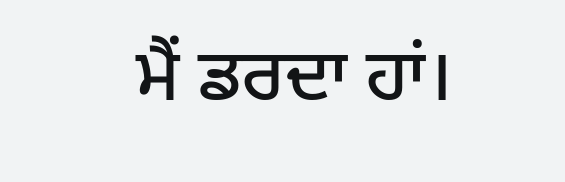ਮੈਂ ਡਰਦਾ ਹਾਂ।